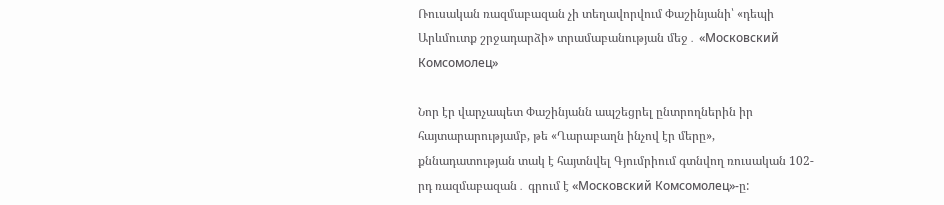Ռուսական ռազմաբազան չի տեղավորվում Փաշինյանի՝ «դեպի Արևմուտք շրջադարձի» տրամաբանության մեջ․ «Московский Комсомолец»

Նոր էր վարչապետ Փաշինյանն ապշեցրել ընտրողներին իր հայտարարությամբ, թե «Ղարաբաղն ինչով էր մերը», քննադատության տակ է հայտնվել Գյումրիում գտնվող ռուսական 102-րդ ռազմաբազան․ գրում է «Московский Комсомолец»-ը: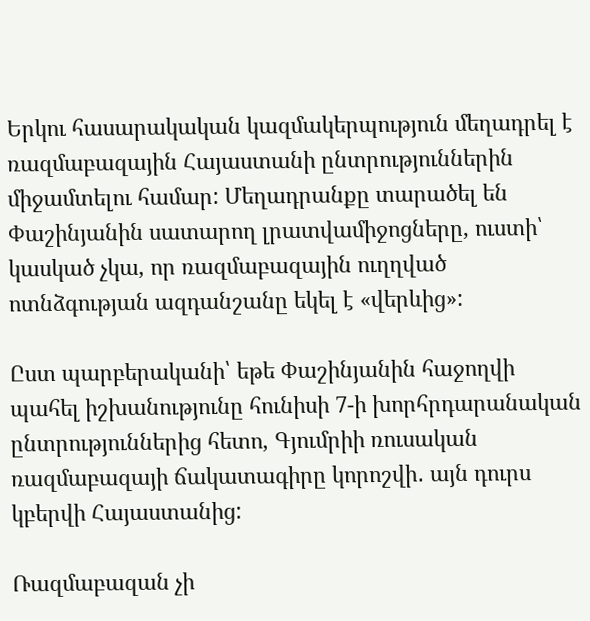Երկու հասարակական կազմակերպություն մեղադրել է ռազմաբազային Հայաստանի ընտրություններին միջամտելու համար: Մեղադրանքը տարածել են Փաշինյանին սատարող լրատվամիջոցները, ուստի՝ կասկած չկա, որ ռազմաբազային ուղղված ոտնձգության ազդանշանը եկել է «վերևից»:

Ըստ պարբերականի՝ եթե Փաշինյանին հաջողվի պահել իշխանությունը հունիսի 7-ի խորհրդարանական ընտրություններից հետո, Գյումրիի ռուսական ռազմաբազայի ճակատագիրը կորոշվի․ այն դուրս կբերվի Հայաստանից:

Ռազմաբազան չի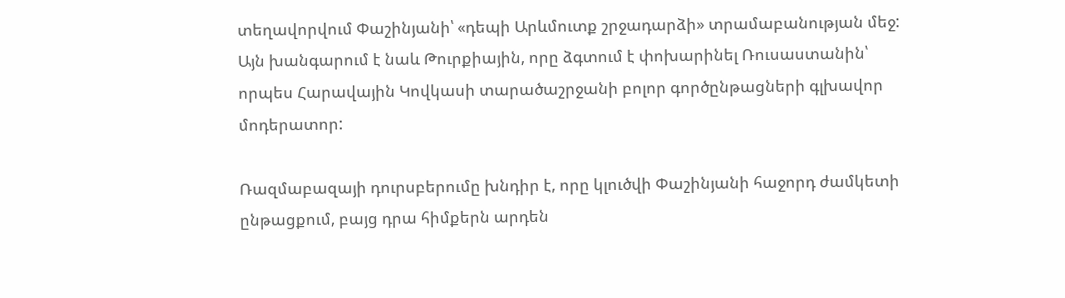տեղավորվում Փաշինյանի՝ «դեպի Արևմուտք շրջադարձի» տրամաբանության մեջ: Այն խանգարում է նաև Թուրքիային, որը ձգտում է փոխարինել Ռուսաստանին՝ որպես Հարավային Կովկասի տարածաշրջանի բոլոր գործընթացների գլխավոր մոդերատոր:

Ռազմաբազայի դուրսբերումը խնդիր է, որը կլուծվի Փաշինյանի հաջորդ ժամկետի ընթացքում, բայց դրա հիմքերն արդեն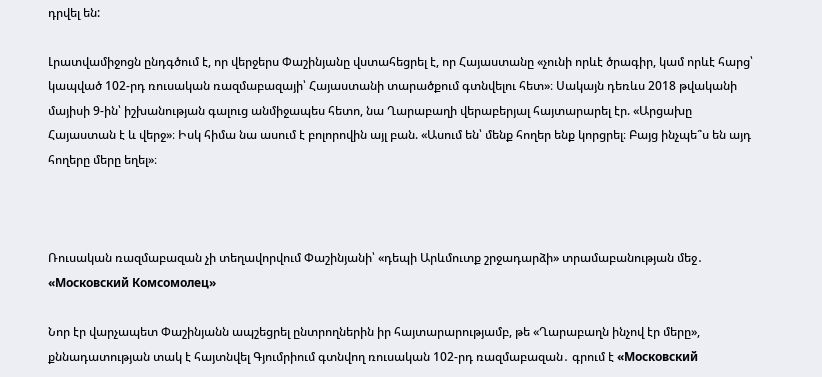դրվել են:

Լրատվամիջոցն ընդգծում է, որ վերջերս Փաշինյանը վստահեցրել է, որ Հայաստանը «չունի որևէ ծրագիր, կամ որևէ հարց՝ կապված 102-րդ ռուսական ռազմաբազայի՝ Հայաստանի տարածքում գտնվելու հետ»։ Սակայն դեռևս 2018 թվականի մայիսի 9-ին՝ իշխանության գալուց անմիջապես հետո, նա Ղարաբաղի վերաբերյալ հայտարարել էր. «Արցախը Հայաստան է և վերջ»։ Իսկ հիմա նա ասում է բոլորովին այլ բան. «Ասում են՝ մենք հողեր ենք կորցրել։ Բայց ինչպե՞ս են այդ հողերը մերը եղել»։



Ռուսական ռազմաբազան չի տեղավորվում Փաշինյանի՝ «դեպի Արևմուտք շրջադարձի» տրամաբանության մեջ․ «Московский Комсомолец»

Նոր էր վարչապետ Փաշինյանն ապշեցրել ընտրողներին իր հայտարարությամբ, թե «Ղարաբաղն ինչով էր մերը», քննադատության տակ է հայտնվել Գյումրիում գտնվող ռուսական 102-րդ ռազմաբազան․ գրում է «Московский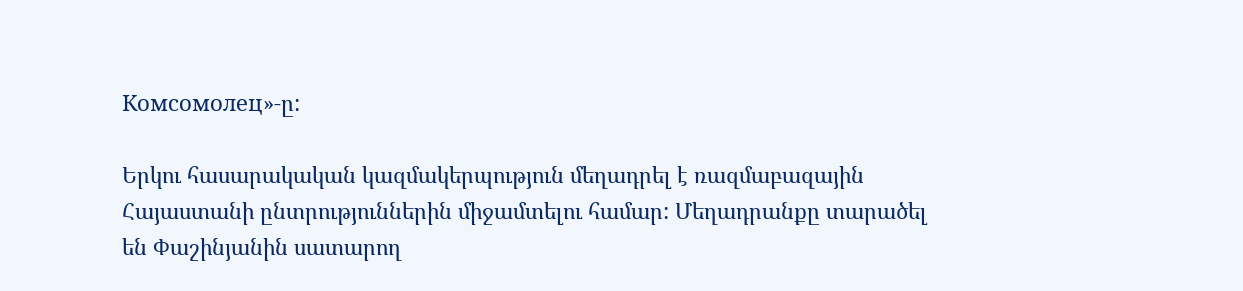Комсомолец»-ը:

Երկու հասարակական կազմակերպություն մեղադրել է ռազմաբազային Հայաստանի ընտրություններին միջամտելու համար: Մեղադրանքը տարածել են Փաշինյանին սատարող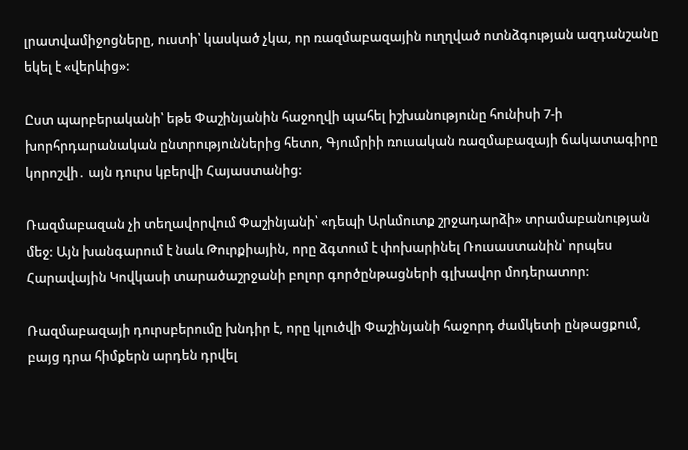լրատվամիջոցները, ուստի՝ կասկած չկա, որ ռազմաբազային ուղղված ոտնձգության ազդանշանը եկել է «վերևից»:

Ըստ պարբերականի՝ եթե Փաշինյանին հաջողվի պահել իշխանությունը հունիսի 7-ի խորհրդարանական ընտրություններից հետո, Գյումրիի ռուսական ռազմաբազայի ճակատագիրը կորոշվի․ այն դուրս կբերվի Հայաստանից:

Ռազմաբազան չի տեղավորվում Փաշինյանի՝ «դեպի Արևմուտք շրջադարձի» տրամաբանության մեջ: Այն խանգարում է նաև Թուրքիային, որը ձգտում է փոխարինել Ռուսաստանին՝ որպես Հարավային Կովկասի տարածաշրջանի բոլոր գործընթացների գլխավոր մոդերատոր:

Ռազմաբազայի դուրսբերումը խնդիր է, որը կլուծվի Փաշինյանի հաջորդ ժամկետի ընթացքում, բայց դրա հիմքերն արդեն դրվել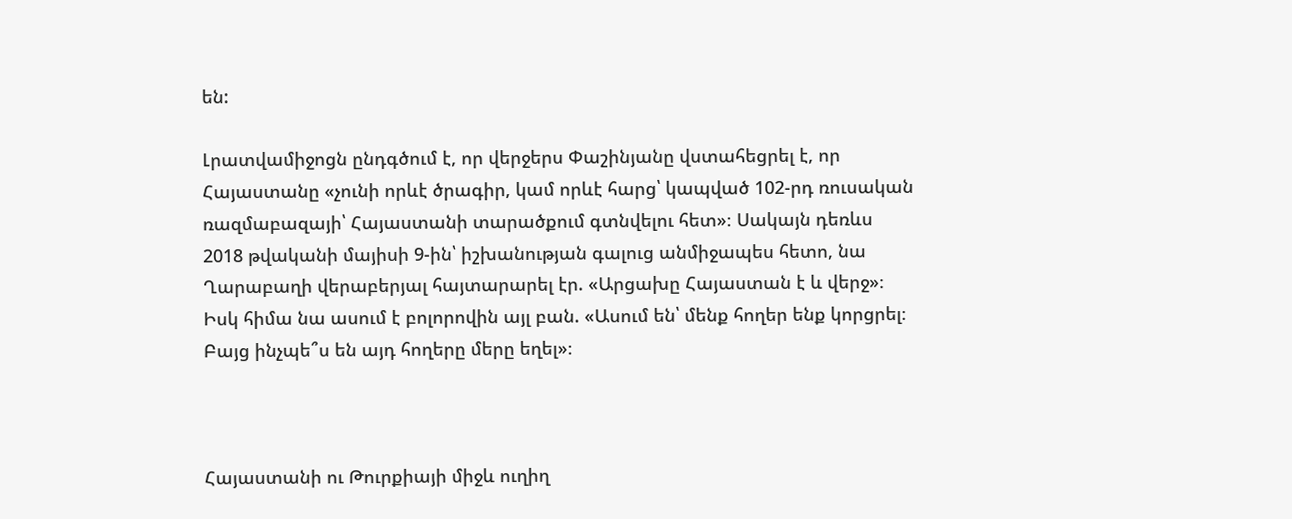են:

Լրատվամիջոցն ընդգծում է, որ վերջերս Փաշինյանը վստահեցրել է, որ Հայաստանը «չունի որևէ ծրագիր, կամ որևէ հարց՝ կապված 102-րդ ռուսական ռազմաբազայի՝ Հայաստանի տարածքում գտնվելու հետ»։ Սակայն դեռևս 2018 թվականի մայիսի 9-ին՝ իշխանության գալուց անմիջապես հետո, նա Ղարաբաղի վերաբերյալ հայտարարել էր. «Արցախը Հայաստան է և վերջ»։ Իսկ հիմա նա ասում է բոլորովին այլ բան. «Ասում են՝ մենք հողեր ենք կորցրել։ Բայց ինչպե՞ս են այդ հողերը մերը եղել»։



Հայաստանի ու Թուրքիայի միջև ուղիղ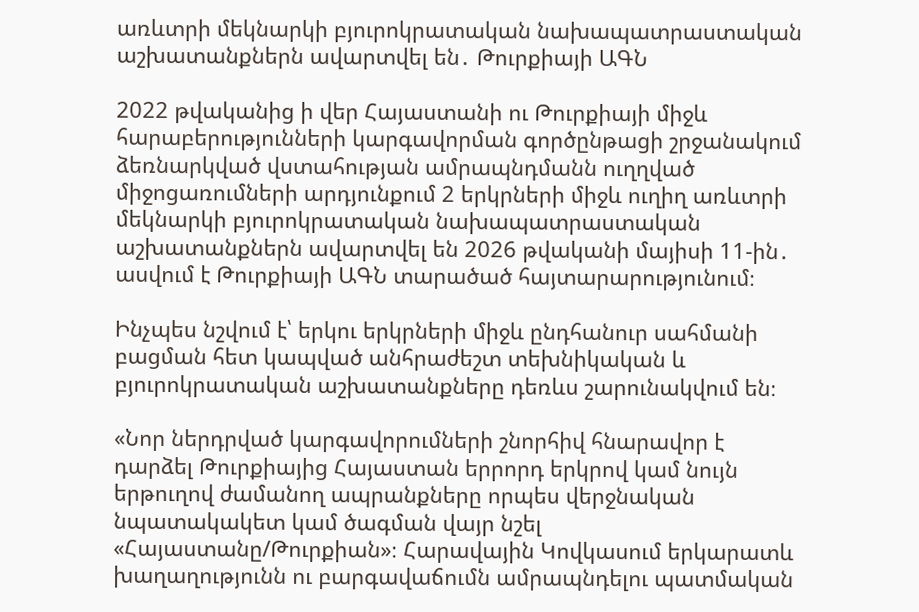առևտրի մեկնարկի բյուրոկրատական նախապատրաստական աշխատանքներն ավարտվել են․ Թուրքիայի ԱԳՆ

2022 թվականից ի վեր Հայաստանի ու Թուրքիայի միջև հարաբերությունների կարգավորման գործընթացի շրջանակում ձեռնարկված վստահության ամրապնդմանն ուղղված միջոցառումների արդյունքում 2 երկրների միջև ուղիղ առևտրի մեկնարկի բյուրոկրատական նախապատրաստական աշխատանքներն ավարտվել են 2026 թվականի մայիսի 11-ին․ ասվում է Թուրքիայի ԱԳՆ տարածած հայտարարությունում։

Ինչպես նշվում է՝ երկու երկրների միջև ընդհանուր սահմանի բացման հետ կապված անհրաժեշտ տեխնիկական և բյուրոկրատական աշխատանքները դեռևս շարունակվում են։

«Նոր ներդրված կարգավորումների շնորհիվ հնարավոր է դարձել Թուրքիայից Հայաստան երրորդ երկրով կամ նույն երթուղով ժամանող ապրանքները որպես վերջնական նպատակակետ կամ ծագման վայր նշել «Հայաստանը/Թուրքիան»։ Հարավային Կովկասում երկարատև խաղաղությունն ու բարգավաճումն ամրապնդելու պատմական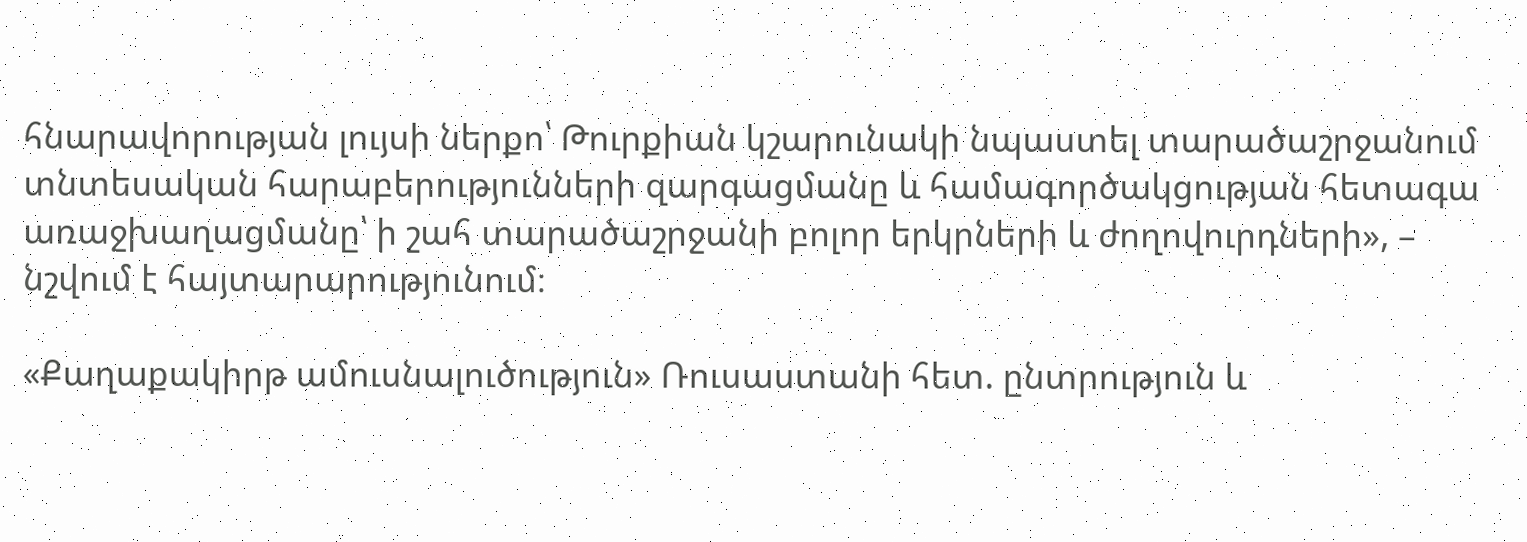հնարավորության լույսի ներքո՝ Թուրքիան կշարունակի նպաստել տարածաշրջանում տնտեսական հարաբերությունների զարգացմանը և համագործակցության հետագա առաջխաղացմանը՝ ի շահ տարածաշրջանի բոլոր երկրների և ժողովուրդների», – նշվում է հայտարարությունում։

«Քաղաքակիրթ ամուսնալուծություն» Ռուսաստանի հետ. ընտրություն և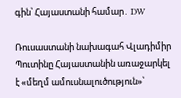գին՝ Հայաստանի համար․ DW

Ռուսաստանի նախագահ Վլադիմիր Պուտինը Հայաստանին առաջարկել է «մեղմ ամուսնալուծություն»՝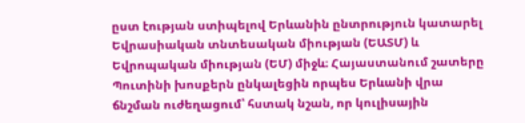ըստ էության ստիպելով Երևանին ընտրություն կատարել Եվրասիական տնտեսական միության (ԵԱՏՄ) և Եվրոպական միության (ԵՄ) միջև։ Հայաստանում շատերը Պուտինի խոսքերն ընկալեցին որպես Երևանի վրա ճնշման ուժեղացում՝ հստակ նշան, որ կուլիսային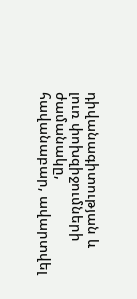դիվանագիտության և լուռ փոխզիջումների ժամանակը, հավանաբար, ավարտվել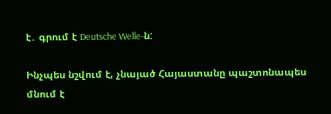է․ գրում է Deutsche Welle-ն:

Ինչպես նշվում է, չնայած Հայաստանը պաշտոնապես մնում է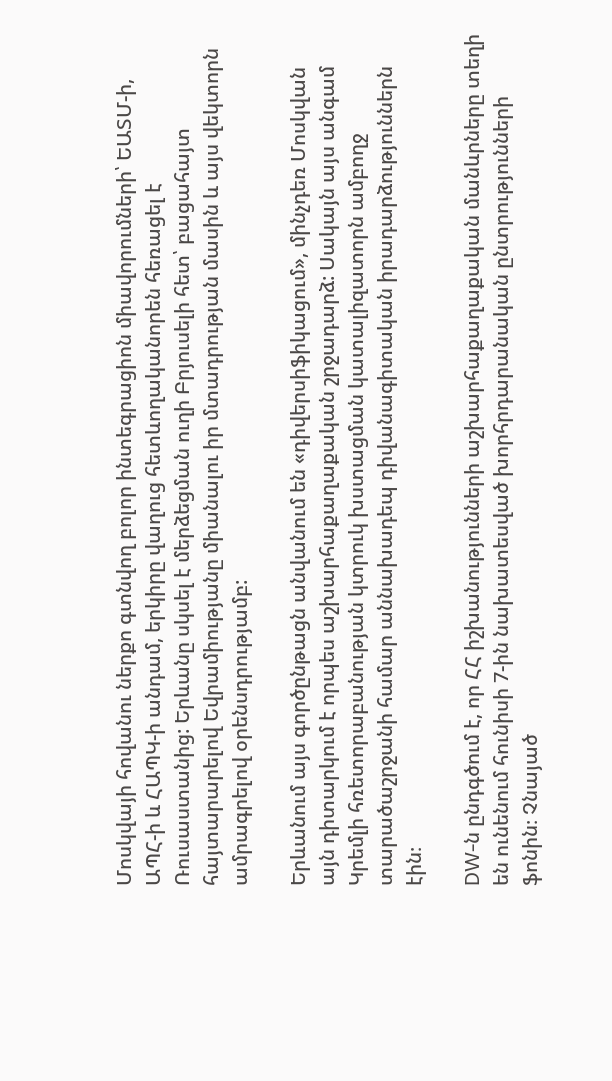Մոսկվայի հովանու ներքո գտնվող բոլոր ինտեգրացիոն միավորումների՝ ԵԱՏՄ-ի, ԱՊՀ-ի և ՀԱՊԿ-ի անդամ, երկիրը վաղուց հետևողականորեն հեռացել է Ռուսաստանից: Երևանը սկսել է մերձեցման ուղի Բրյուսելի հետ՝ բացահայտ հայտարարելով Եվրամիությանը միանալու իր մտադրության մասին և այս վեկտորն ամրագրելով օրենսդրությամբ:

Երևանում այս գործընթացն անվանում են «դիվերսիֆիկացում», մինչդեռ Մոսկվան այն դիտարկում է որպես աշխարհաքաղաքական շրջադարձ: Սակայն այս անգամ Կրեմլի հռետորաբանության կտրուկ խստացման կատալիզատորն ամբողջ տարածաշրջանի համար աննախադեպ դիվանագիտական իրադարձություններն էին։

DW-ն ընդգծում է, որ ՀՀ իշխանությունների աշխարհաքաղաքական մանևրները տեղի են ունենում հունիսի 7-ին նախատեսված խորհրդարանական ընտրությունների ֆոնին։ Չնայած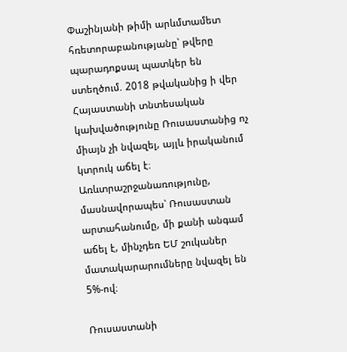Փաշինյանի թիմի արևմտամետ հռետորաբանությանը՝ թվերը պարադոքսալ պատկեր են ստեղծում. 2018 թվականից ի վեր Հայաստանի տնտեսական կախվածությունը Ռուսաստանից ոչ միայն չի նվազել, այլև իրականում կտրուկ աճել է։ Առևտրաշրջանառությունը, մասնավորապես՝ Ռուսաստան արտահանումը, մի քանի անգամ աճել է, մինչդեռ ԵՄ շուկաներ մատակարարումները նվազել են 5%-ով։

Ռուսաստանի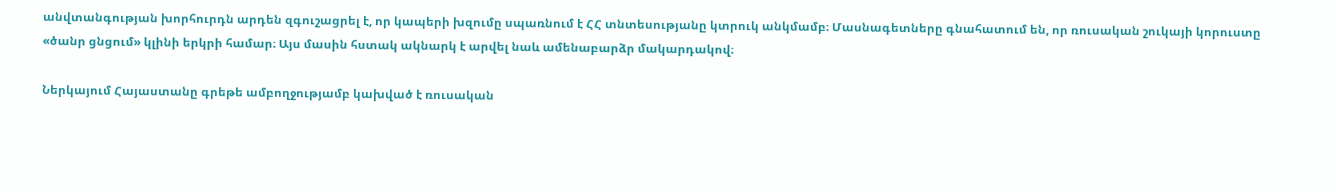անվտանգության խորհուրդն արդեն զգուշացրել է, որ կապերի խզումը սպառնում է ՀՀ տնտեսությանը կտրուկ անկմամբ։ Մասնագետները գնահատում են, որ ռուսական շուկայի կորուստը «ծանր ցնցում» կլինի երկրի համար։ Այս մասին հստակ ակնարկ է արվել նաև ամենաբարձր մակարդակով։

Ներկայում Հայաստանը գրեթե ամբողջությամբ կախված է ռուսական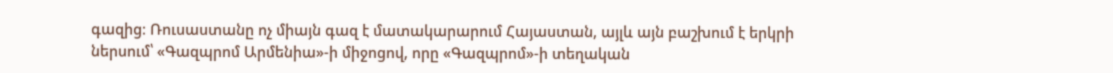գազից։ Ռուսաստանը ոչ միայն գազ է մատակարարում Հայաստան, այլև այն բաշխում է երկրի ներսում՝ «Գազպրոմ Արմենիա»-ի միջոցով, որը «Գազպրոմ»-ի տեղական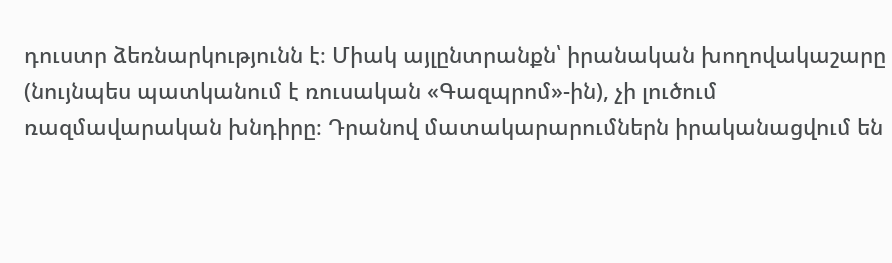դուստր ձեռնարկությունն է։ Միակ այլընտրանքն՝ իրանական խողովակաշարը (նույնպես պատկանում է ռուսական «Գազպրոմ»-ին), չի լուծում ռազմավարական խնդիրը։ Դրանով մատակարարումներն իրականացվում են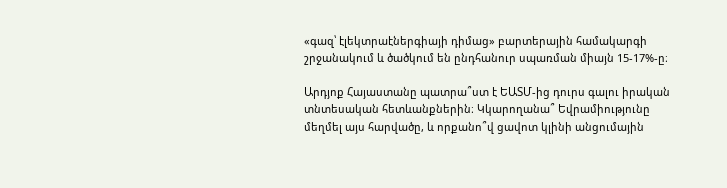«գազ՝ էլեկտրաէներգիայի դիմաց» բարտերային համակարգի շրջանակում և ծածկում են ընդհանուր սպառման միայն 15-17%-ը։

Արդյոք Հայաստանը պատրա՞ստ է ԵԱՏՄ-ից դուրս գալու իրական տնտեսական հետևանքներին։ Կկարողանա՞ Եվրամիությունը մեղմել այս հարվածը, և որքանո՞վ ցավոտ կլինի անցումային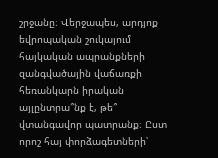շրջանը։ Վերջապես, արդյոք եվրոպական շուկայում հայկական ապրանքների զանգվածային վաճառքի հեռանկարն իրական այլընտրա՞նք է, թե՞ վտանգավոր պատրանք։ Ըստ որոշ հայ փորձագետների՝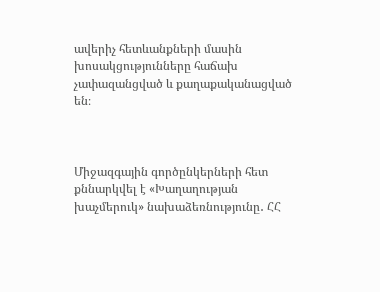ավերիչ հետևանքների մասին խոսակցությունները հաճախ չափազանցված և քաղաքականացված են։



Միջազգային գործընկերների հետ քննարկվել է «Խաղաղության խաչմերուկ» նախաձեռնությունը․ ՀՀ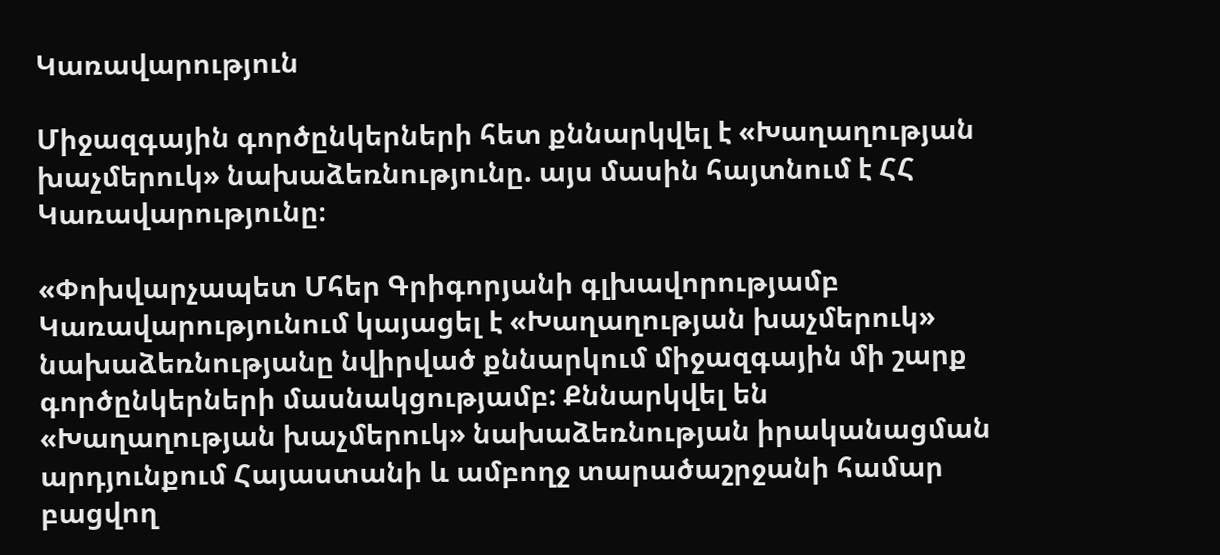Կառավարություն

Միջազգային գործընկերների հետ քննարկվել է «Խաղաղության խաչմերուկ» նախաձեռնությունը. այս մասին հայտնում է ՀՀ Կառավարությունը։

«Փոխվարչապետ Մհեր Գրիգորյանի գլխավորությամբ Կառավարությունում կայացել է «Խաղաղության խաչմերուկ» նախաձեռնությանը նվիրված քննարկում միջազգային մի շարք գործընկերների մասնակցությամբ: Քննարկվել են «Խաղաղության խաչմերուկ» նախաձեռնության իրականացման արդյունքում Հայաստանի և ամբողջ տարածաշրջանի համար բացվող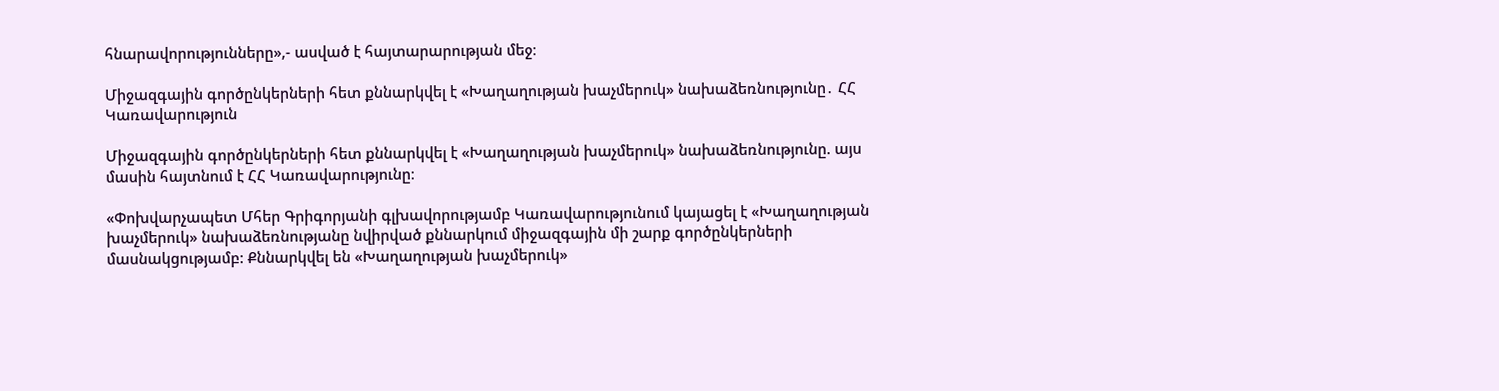հնարավորությունները»,- ասված է հայտարարության մեջ։

Միջազգային գործընկերների հետ քննարկվել է «Խաղաղության խաչմերուկ» նախաձեռնությունը․ ՀՀ Կառավարություն

Միջազգային գործընկերների հետ քննարկվել է «Խաղաղության խաչմերուկ» նախաձեռնությունը. այս մասին հայտնում է ՀՀ Կառավարությունը։

«Փոխվարչապետ Մհեր Գրիգորյանի գլխավորությամբ Կառավարությունում կայացել է «Խաղաղության խաչմերուկ» նախաձեռնությանը նվիրված քննարկում միջազգային մի շարք գործընկերների մասնակցությամբ: Քննարկվել են «Խաղաղության խաչմերուկ»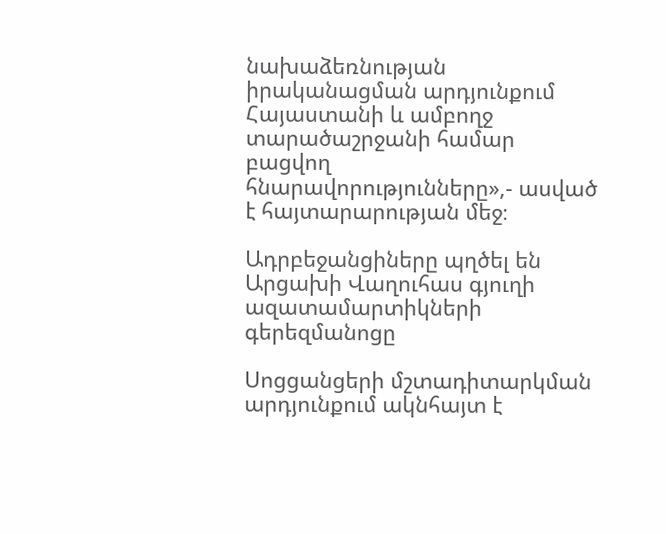նախաձեռնության իրականացման արդյունքում Հայաստանի և ամբողջ տարածաշրջանի համար բացվող հնարավորությունները»,- ասված է հայտարարության մեջ։

Ադրբեջանցիները պղծել են Արցախի Վաղուհաս գյուղի ազատամարտիկների գերեզմանոցը

Սոցցանցերի մշտադիտարկման արդյունքում ակնհայտ է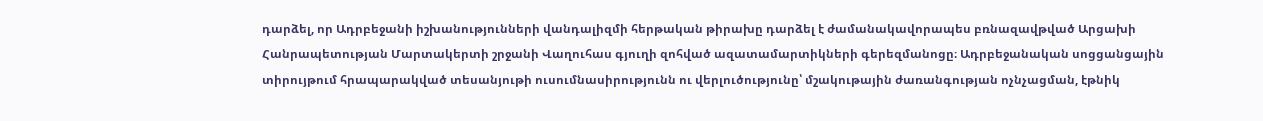դարձել, որ Ադրբեջանի իշխանությունների վանդալիզմի հերթական թիրախը դարձել է ժամանակավորապես բռնազավթված Արցախի Հանրապետության Մարտակերտի շրջանի Վաղուհաս գյուղի զոհված ազատամարտիկների գերեզմանոցը։ Ադրբեջանական սոցցանցային տիրույթում հրապարակված տեսանյութի ուսումնասիրությունն ու վերլուծությունը՝ մշակութային ժառանգության ոչնչացման, էթնիկ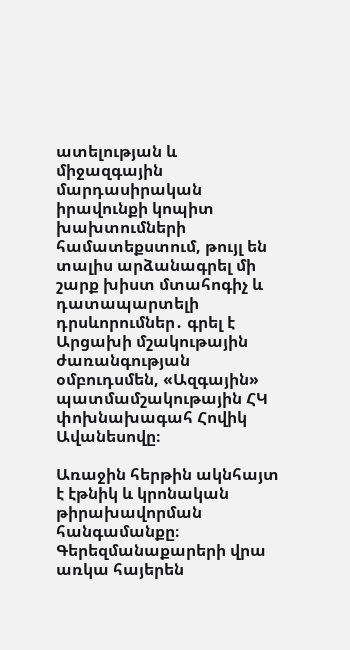ատելության և միջազգային մարդասիրական իրավունքի կոպիտ խախտումների համատեքստում, թույլ են տալիս արձանագրել մի շարք խիստ մտահոգիչ և դատապարտելի դրսևորումներ․ գրել է Արցախի մշակութային ժառանգության օմբուդսմեն, «Ազգային» պատմամշակութային ՀԿ փոխնախագահ Հովիկ Ավանեսովը։

Առաջին հերթին ակնհայտ է էթնիկ և կրոնական թիրախավորման հանգամանքը։ Գերեզմանաքարերի վրա առկա հայերեն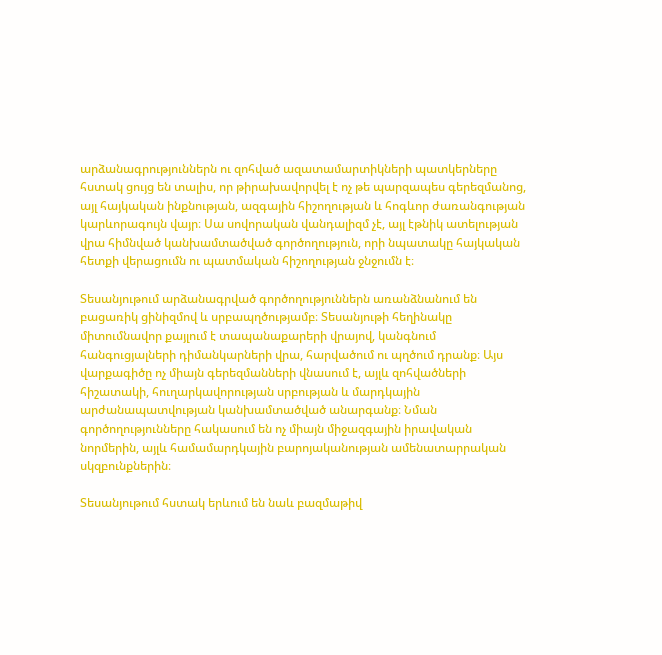արձանագրություններն ու զոհված ազատամարտիկների պատկերները հստակ ցույց են տալիս, որ թիրախավորվել է ոչ թե պարզապես գերեզմանոց, այլ հայկական ինքնության, ազգային հիշողության և հոգևոր ժառանգության կարևորագույն վայր։ Սա սովորական վանդալիզմ չէ, այլ էթնիկ ատելության վրա հիմնված կանխամտածված գործողություն, որի նպատակը հայկական հետքի վերացումն ու պատմական հիշողության ջնջումն է։

Տեսանյութում արձանագրված գործողություններն առանձնանում են բացառիկ ցինիզմով և սրբապղծությամբ։ Տեսանյութի հեղինակը միտումնավոր քայլում է տապանաքարերի վրայով, կանգնում հանգուցյալների դիմանկարների վրա, հարվածում ու պղծում դրանք։ Այս վարքագիծը ոչ միայն գերեզմանների վնասում է, այլև զոհվածների հիշատակի, հուղարկավորության սրբության և մարդկային արժանապատվության կանխամտածված անարգանք։ Նման գործողությունները հակասում են ոչ միայն միջազգային իրավական նորմերին, այլև համամարդկային բարոյականության ամենատարրական սկզբունքներին։

Տեսանյութում հստակ երևում են նաև բազմաթիվ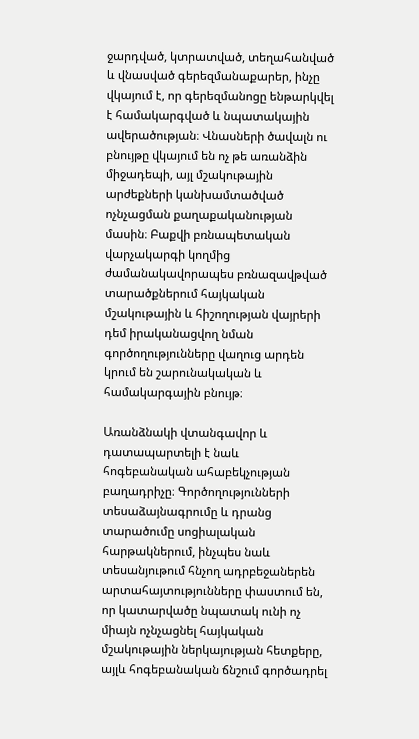ջարդված, կտրատված, տեղահանված և վնասված գերեզմանաքարեր, ինչը վկայում է, որ գերեզմանոցը ենթարկվել է համակարգված և նպատակային ավերածության։ Վնասների ծավալն ու բնույթը վկայում են ոչ թե առանձին միջադեպի, այլ մշակութային արժեքների կանխամտածված ոչնչացման քաղաքականության մասին։ Բաքվի բռնապետական վարչակարգի կողմից ժամանակավորապես բռնազավթված տարածքներում հայկական մշակութային և հիշողության վայրերի դեմ իրականացվող նման գործողությունները վաղուց արդեն կրում են շարունակական և համակարգային բնույթ։

Առանձնակի վտանգավոր և դատապարտելի է նաև հոգեբանական ահաբեկչության բաղադրիչը։ Գործողությունների տեսաձայնագրումը և դրանց տարածումը սոցիալական հարթակներում, ինչպես նաև տեսանյութում հնչող ադրբեջաներեն արտահայտությունները փաստում են, որ կատարվածը նպատակ ունի ոչ միայն ոչնչացնել հայկական մշակութային ներկայության հետքերը, այլև հոգեբանական ճնշում գործադրել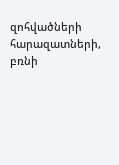զոհվածների հարազատների, բռնի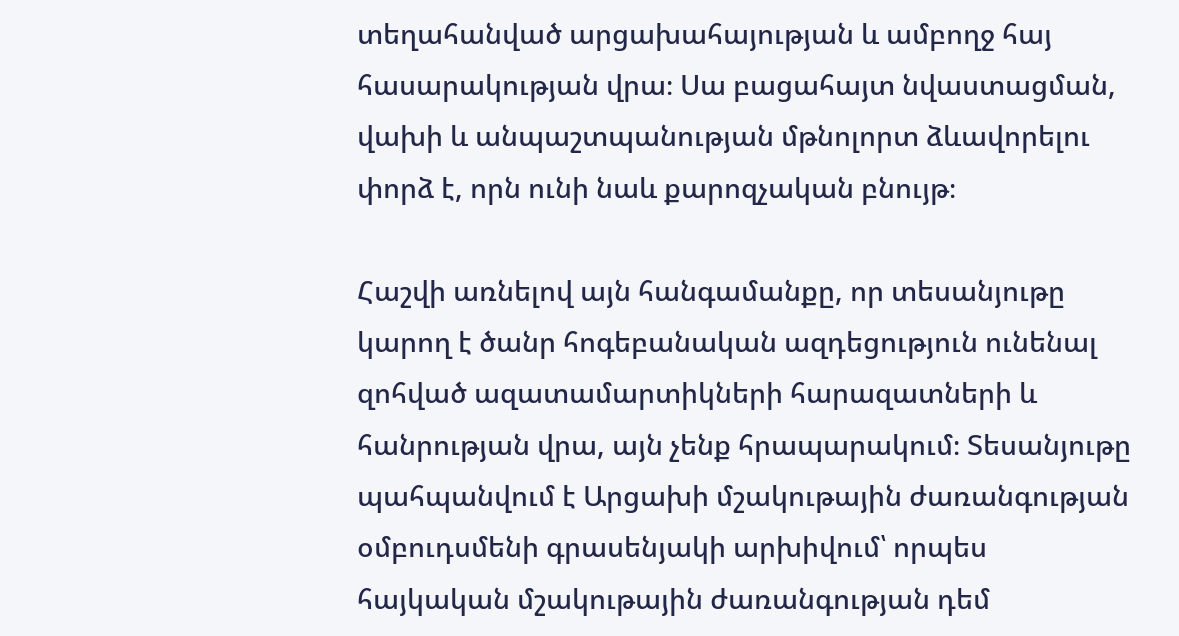տեղահանված արցախահայության և ամբողջ հայ հասարակության վրա։ Սա բացահայտ նվաստացման, վախի և անպաշտպանության մթնոլորտ ձևավորելու փորձ է, որն ունի նաև քարոզչական բնույթ։

Հաշվի առնելով այն հանգամանքը, որ տեսանյութը կարող է ծանր հոգեբանական ազդեցություն ունենալ զոհված ազատամարտիկների հարազատների և հանրության վրա, այն չենք հրապարակում։ Տեսանյութը պահպանվում է Արցախի մշակութային ժառանգության օմբուդսմենի գրասենյակի արխիվում՝ որպես հայկական մշակութային ժառանգության դեմ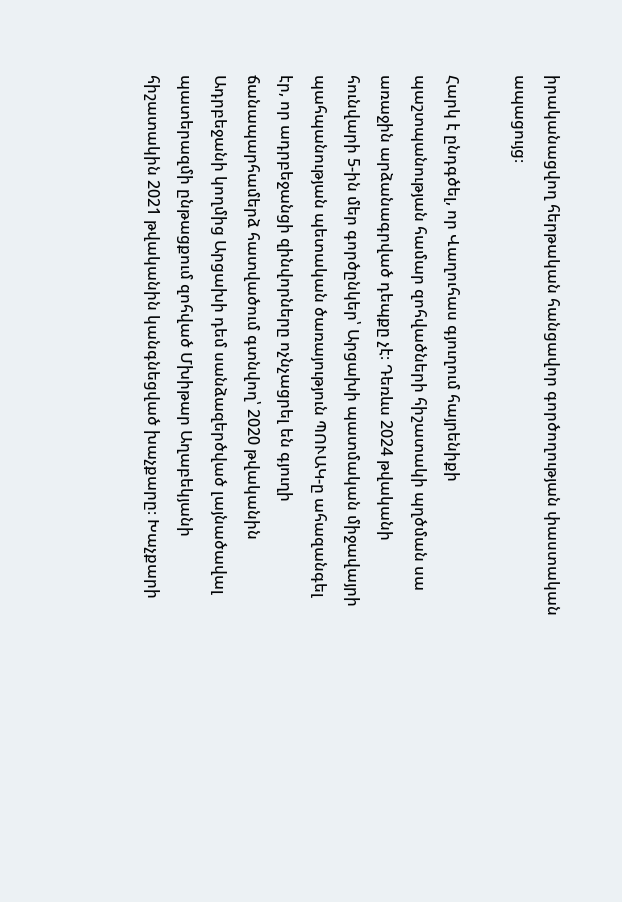իրականացվող հերթական հանցավոր գործողության փաստական ապացույց։

Հարկ է ընդգծել, որ Վաղուհաս գյուղում հայրենիքի պաշտպանության համար զոհվածների հիշատակի պղծման սա առաջին արձանագրված դեպքը չէ։ Դեռևս 2024 թվականի հունվարի 5-ին մեր գործընկեր՝ Արցախի պատմական միջավայրի պահպանության պետական ծառայություն ՊՈՒԱԿ-ը ահազանգել էր, որ ադրբեջանցի զինվորները ոչնչացրել են գյուղի ճանապարհամերձ հատվածում գտնվող՝ 2020 թվականին Ադրբեջանի կողմից Արցախի դեմ սանձազերծված լայնածավալ պատերազմի ընթացքում զոհված Մխիթար Աղաբեկյանի հիշատակին 2021 թվականին կանգնեցված խաչքարը։ Խաչքարի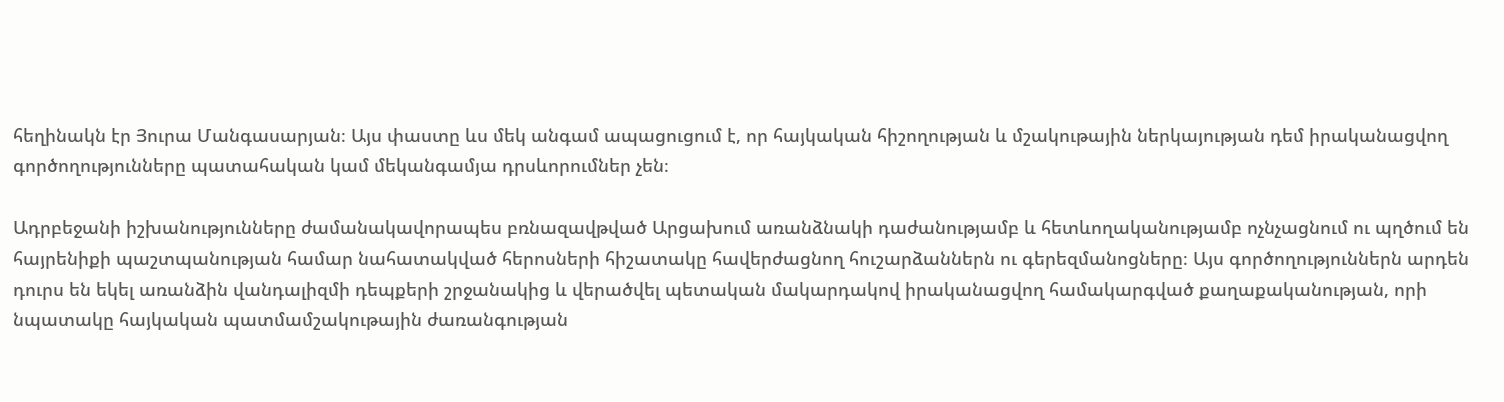հեղինակն էր Յուրա Մանգասարյան։ Այս փաստը ևս մեկ անգամ ապացուցում է, որ հայկական հիշողության և մշակութային ներկայության դեմ իրականացվող գործողությունները պատահական կամ մեկանգամյա դրսևորումներ չեն։

Ադրբեջանի իշխանությունները ժամանակավորապես բռնազավթված Արցախում առանձնակի դաժանությամբ և հետևողականությամբ ոչնչացնում ու պղծում են հայրենիքի պաշտպանության համար նահատակված հերոսների հիշատակը հավերժացնող հուշարձաններն ու գերեզմանոցները։ Այս գործողություններն արդեն դուրս են եկել առանձին վանդալիզմի դեպքերի շրջանակից և վերածվել պետական մակարդակով իրականացվող համակարգված քաղաքականության, որի նպատակը հայկական պատմամշակութային ժառանգության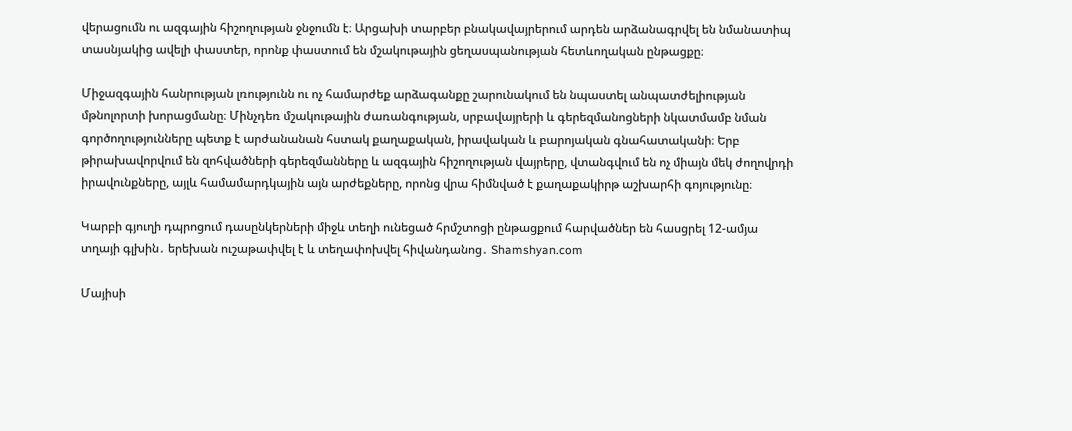վերացումն ու ազգային հիշողության ջնջումն է։ Արցախի տարբեր բնակավայրերում արդեն արձանագրվել են նմանատիպ տասնյակից ավելի փաստեր, որոնք փաստում են մշակութային ցեղասպանության հետևողական ընթացքը։

Միջազգային հանրության լռությունն ու ոչ համարժեք արձագանքը շարունակում են նպաստել անպատժելիության մթնոլորտի խորացմանը։ Մինչդեռ մշակութային ժառանգության, սրբավայրերի և գերեզմանոցների նկատմամբ նման գործողությունները պետք է արժանանան հստակ քաղաքական, իրավական և բարոյական գնահատականի։ Երբ թիրախավորվում են զոհվածների գերեզմանները և ազգային հիշողության վայրերը, վտանգվում են ոչ միայն մեկ ժողովրդի իրավունքները, այլև համամարդկային այն արժեքները, որոնց վրա հիմնված է քաղաքակիրթ աշխարհի գոյությունը։

Կարբի գյուղի դպրոցում դասընկերների միջև տեղի ունեցած հրմշտոցի ընթացքում հարվածներ են հասցրել 12-ամյա տղայի գլխին․ երեխան ուշաթափվել է և տեղափոխվել հիվանդանոց․ Shamshyan.com

Մայիսի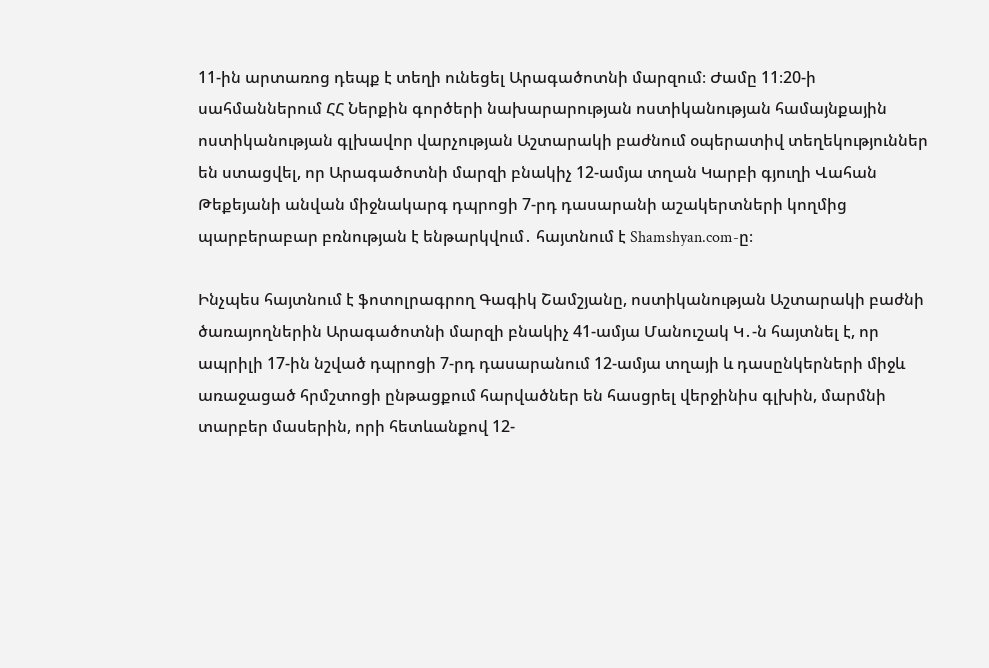11-ին արտառոց դեպք է տեղի ունեցել Արագածոտնի մարզում։ Ժամը 11։20-ի սահմաններում ՀՀ Ներքին գործերի նախարարության ոստիկանության համայնքային ոստիկանության գլխավոր վարչության Աշտարակի բաժնում օպերատիվ տեղեկություններ են ստացվել, որ Արագածոտնի մարզի բնակիչ 12-ամյա տղան Կարբի գյուղի Վահան Թեքեյանի անվան միջնակարգ դպրոցի 7-րդ դասարանի աշակերտների կողմից պարբերաբար բռնության է ենթարկվում․ հայտնում է Shamshyan.com-ը։

Ինչպես հայտնում է ֆոտոլրագրող Գագիկ Շամշյանը, ոստիկանության Աշտարակի բաժնի ծառայողներին Արագածոտնի մարզի բնակիչ 41-ամյա Մանուշակ Կ․-ն հայտնել է, որ  ապրիլի 17-ին նշված դպրոցի 7-րդ դասարանում 12-ամյա տղայի և դասընկերների միջև առաջացած հրմշտոցի ընթացքում հարվածներ են հասցրել վերջինիս գլխին, մարմնի տարբեր մասերին, որի հետևանքով 12-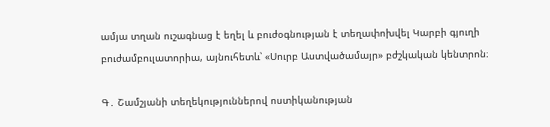ամյա տղան ուշագնաց է եղել և բուժօգնության է տեղափոխվել Կարբի գյուղի բուժամբուլատորիա, այնուհետև՝ «Սուրբ Աստվածամայր» բժշկական կենտրոն։

Գ․ Շամշյանի տեղեկություններով ոստիկանության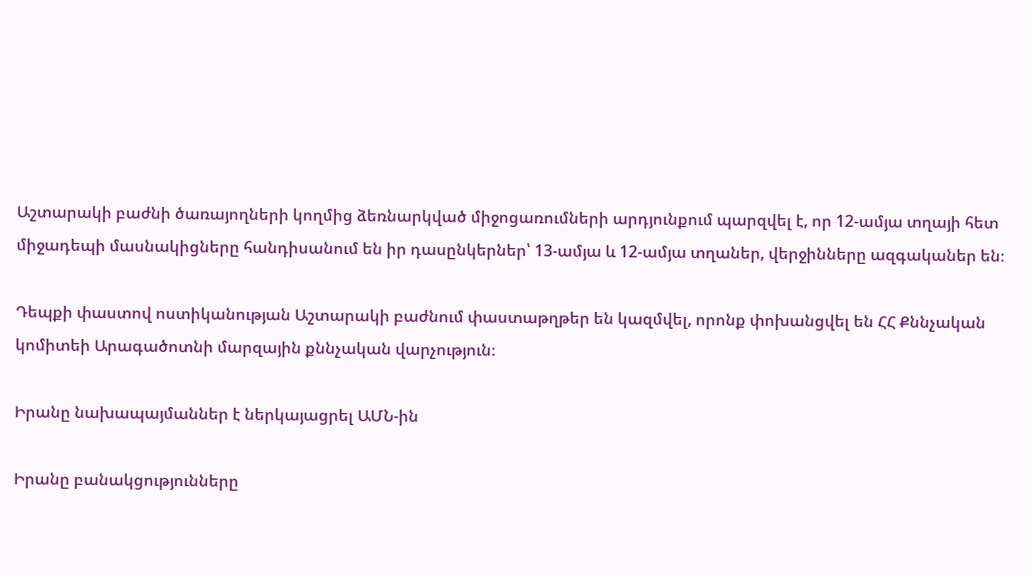Աշտարակի բաժնի ծառայողների կողմից ձեռնարկված միջոցառումների արդյունքում պարզվել է, որ 12-ամյա տղայի հետ միջադեպի մասնակիցները հանդիսանում են իր դասընկերներ՝ 13-ամյա և 12-ամյա տղաներ, վերջինները ազգականեր են։

Դեպքի փաստով ոստիկանության Աշտարակի բաժնում փաստաթղթեր են կազմվել, որոնք փոխանցվել են ՀՀ Քննչական կոմիտեի Արագածոտնի մարզային քննչական վարչություն։

Իրանը նախապայմաններ է ներկայացրել ԱՄՆ-ին

Իրանը բանակցությունները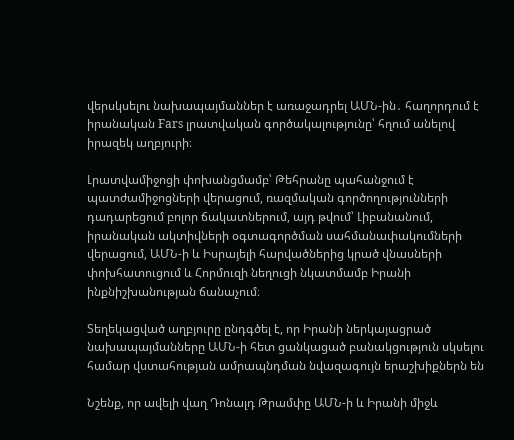վերսկսելու նախապայմաններ է առաջադրել ԱՄՆ-ին․ հաղորդում է իրանական Fars լրատվական գործակալությունը՝ հղում անելով իրազեկ աղբյուրի։

Լրատվամիջոցի փոխանցմամբ՝ Թեհրանը պահանջում է պատժամիջոցների վերացում, ռազմական գործողությունների դադարեցում բոլոր ճակատներում, այդ թվում՝ Լիբանանում, իրանական ակտիվների օգտագործման սահմանափակումների վերացում, ԱՄՆ-ի և Իսրայելի հարվածներից կրած վնասների փոխհատուցում և Հորմուզի նեղուցի նկատմամբ Իրանի ինքնիշխանության ճանաչում։

Տեղեկացված աղբյուրը ընդգծել է, որ Իրանի ներկայացրած նախապայմանները ԱՄՆ-ի հետ ցանկացած բանակցություն սկսելու համար վստահության ամրապնդման նվազագույն երաշխիքներն են

Նշենք, որ ավելի վաղ Դոնալդ Թրամփը ԱՄՆ-ի և Իրանի միջև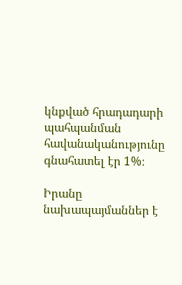կնքված հրադադարի պահպանման հավանականությունը գնահատել էր 1%։

Իրանը նախապայմաններ է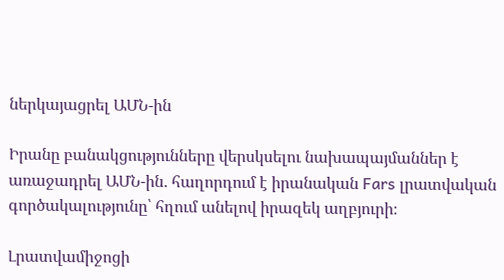ներկայացրել ԱՄՆ-ին

Իրանը բանակցությունները վերսկսելու նախապայմաններ է առաջադրել ԱՄՆ-ին․ հաղորդում է իրանական Fars լրատվական գործակալությունը՝ հղում անելով իրազեկ աղբյուրի։

Լրատվամիջոցի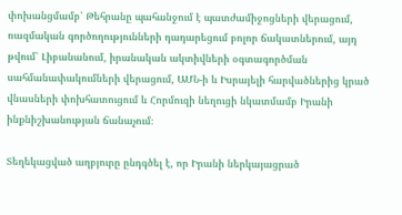փոխանցմամբ՝ Թեհրանը պահանջում է պատժամիջոցների վերացում, ռազմական գործողությունների դադարեցում բոլոր ճակատներում, այդ թվում՝ Լիբանանում, իրանական ակտիվների օգտագործման սահմանափակումների վերացում, ԱՄՆ-ի և Իսրայելի հարվածներից կրած վնասների փոխհատուցում և Հորմուզի նեղուցի նկատմամբ Իրանի ինքնիշխանության ճանաչում։

Տեղեկացված աղբյուրը ընդգծել է, որ Իրանի ներկայացրած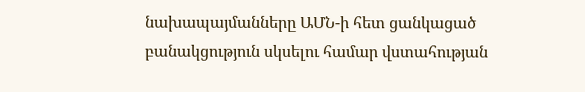նախապայմանները ԱՄՆ-ի հետ ցանկացած բանակցություն սկսելու համար վստահության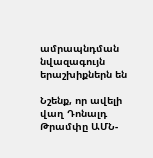ամրապնդման նվազագույն երաշխիքներն են

Նշենք, որ ավելի վաղ Դոնալդ Թրամփը ԱՄՆ-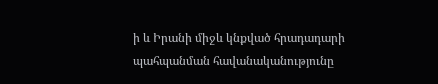ի և Իրանի միջև կնքված հրադադարի պահպանման հավանականությունը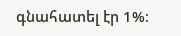գնահատել էր 1%։